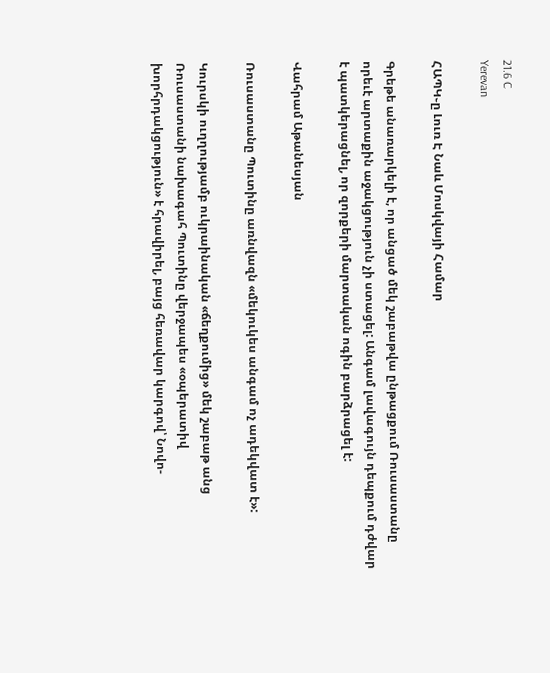21.6 C
Yerevan

ՀԱՊԿ֊ը Լուռ Է Նաև Մոսկվայի Համար

Գրեթե անառարկելի է, որ անցած մեկ շաբաթվա ընթացքում Ռուսաստանը որեւէ արտաքին աջակցություն չի ստացել: Անգամ լավագույն դեպքում դժվար է պատկերացնել, որ զորքերի մարտական ոգին բարձրացել է:

Վահրամ Աթանեսյան

Ռուսաստանը Պուտինը առնվազն «մեկուկես անգամ ոչ ադեկվատ է»:

Կուրսկի ուղղությամբ ուկրաինական «ճեղքումից» մեկ շաբաթ անց Ռուսաստանի նախագահ Պուտինը վերջապես «օպերատիվ խորհրդակցություն» է հրավիրել, բայց հեռավար կարգով՝ Նովո-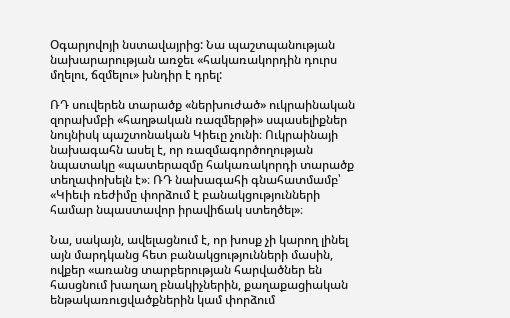Օգարյովոյի նստավայրից: Նա պաշտպանության նախարարության առջեւ «հակառակորդին դուրս մղելու, ճզմելու» խնդիր է դրել:

ՌԴ սուվերեն տարածք «ներխուժած» ուկրաինական զորախմբի «հաղթական ռազմերթի» սպասելիքներ նույնիսկ պաշտոնական Կիեւը չունի։ Ուկրաինայի նախագահն ասել է, որ ռազմագործողության նպատակը «պատերազմը հակառակորդի տարածք տեղափոխելն է»։ ՌԴ նախագահի գնահատմամբ՝ «Կիեւի ռեժիմը փորձում է բանակցությունների համար նպաստավոր իրավիճակ ստեղծել»։

Նա, սակայն, ավելացնում է, որ խոսք չի կարող լինել այն մարդկանց հետ բանակցությունների մասին, ովքեր «առանց տարբերության հարվածներ են հասցնում խաղաղ բնակիչներին, քաղաքացիական ենթակառուցվածքներին կամ փորձում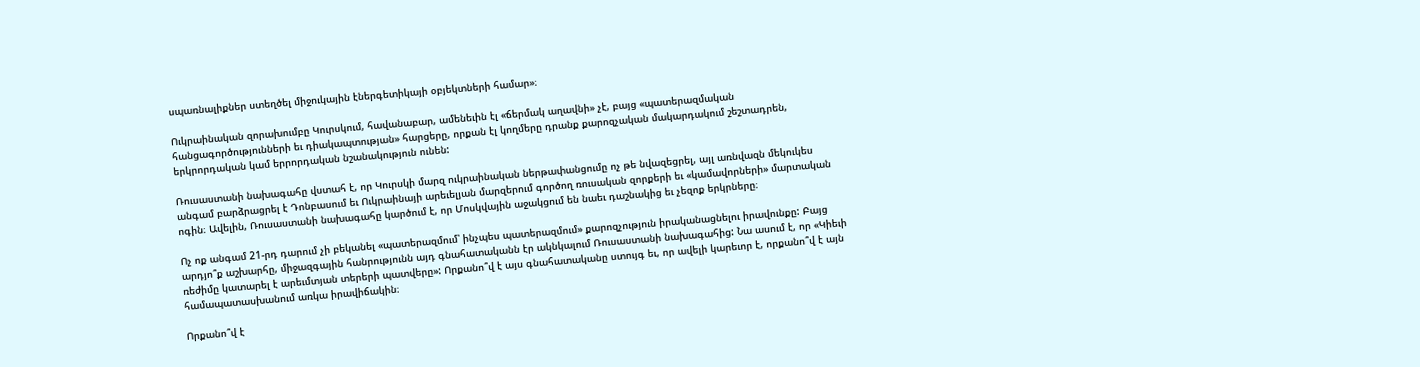սպառնալիքներ ստեղծել միջուկային էներգետիկայի օբյեկտների համար»։

Ուկրաինական զորախումբը Կուրսկում, հավանաբար, ամենեւին էլ «ճերմակ աղավնի» չէ, բայց «պատերազմական հանցագործությունների եւ դիակապտության» հարցերը, որքան էլ կողմերը դրանք քարոզչական մակարդակում շեշտադրեն, երկրորդական կամ երրորդական նշանակություն ունեն:

Ռուսաստանի նախագահը վստահ է, որ Կուրսկի մարզ ուկրաինական ներթափանցումը ոչ թե նվազեցրել, այլ առնվազն մեկուկես անգամ բարձրացրել է Դոնբասում եւ Ուկրաինայի արեւելյան մարզերում գործող ռուսական զորքերի եւ «կամավորների» մարտական ոգին։ Ավելին, Ռուսաստանի նախագահը կարծում է, որ Մոսկվային աջակցում են նաեւ դաշնակից եւ չեզոք երկրները։

Ոչ ոք անգամ 21-րդ դարում չի բեկանել «պատերազմում՝ ինչպես պատերազմում» քարոզչություն իրականացնելու իրավունքը: Բայց արդյո՞ք աշխարհը, միջազգային հանրությունն այդ գնահատականն էր ակնկալում Ռուսաստանի նախագահից: Նա ասում է, որ «Կիեւի ռեժիմը կատարել է արեւմտյան տերերի պատվերը»: Որքանո՞վ է այս գնահատականը ստույգ եւ, որ ավելի կարեւոր է, որքանո՞վ է այն համապատասխանում առկա իրավիճակին։

Որքանո՞վ է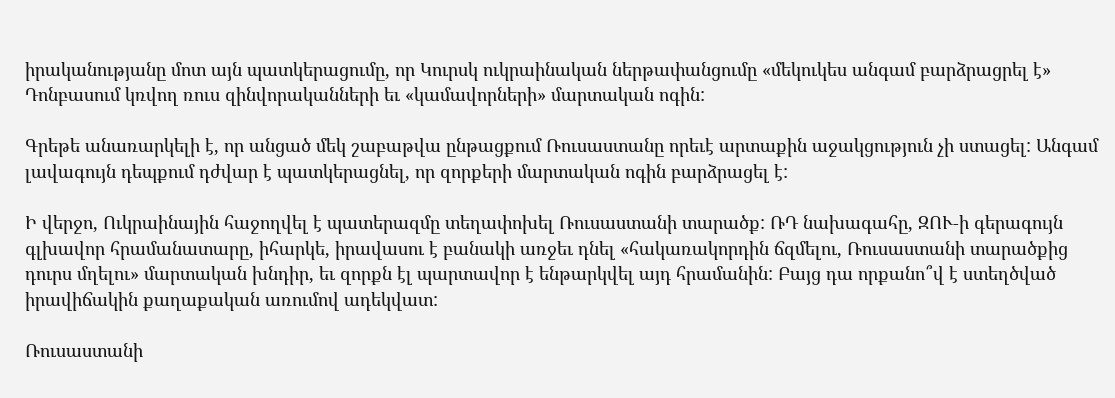իրականությանը մոտ այն պատկերացումը, որ Կուրսկ ուկրաինական ներթափանցումը «մեկուկես անգամ բարձրացրել է» Դոնբասում կռվող ռուս զինվորականների եւ «կամավորների» մարտական ոգին:

Գրեթե անառարկելի է, որ անցած մեկ շաբաթվա ընթացքում Ռուսաստանը որեւէ արտաքին աջակցություն չի ստացել: Անգամ լավագույն դեպքում դժվար է պատկերացնել, որ զորքերի մարտական ոգին բարձրացել է:

Ի վերջո, Ուկրաինային հաջողվել է պատերազմը տեղափոխել Ռուսաստանի տարածք: ՌԴ նախագահը, ԶՈՒ‑ի գերագույն գլխավոր հրամանատարը, իհարկե, իրավասու է բանակի առջեւ դնել «հակառակորդին ճզմելու, Ռուսաստանի տարածքից դուրս մղելու» մարտական խնդիր, եւ զորքն էլ պարտավոր է ենթարկվել այդ հրամանին: Բայց դա որքանո՞վ է ստեղծված իրավիճակին քաղաքական առումով ադեկվատ:

Ռուսաստանի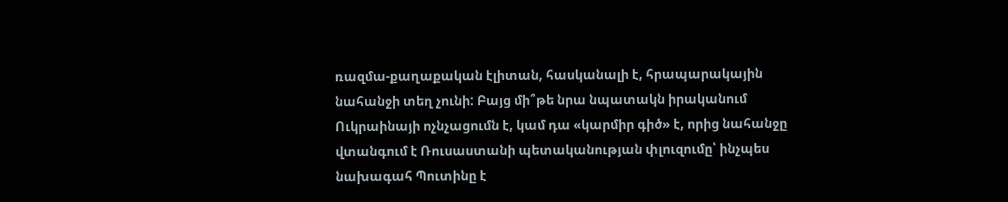ռազմա-քաղաքական էլիտան, հասկանալի է, հրապարակային նահանջի տեղ չունի: Բայց մի՞թե նրա նպատակն իրականում Ուկրաինայի ոչնչացումն է, կամ դա «կարմիր գիծ» է, որից նահանջը վտանգում է Ռուսաստանի պետականության փլուզումը՝ ինչպես նախագահ Պուտինը է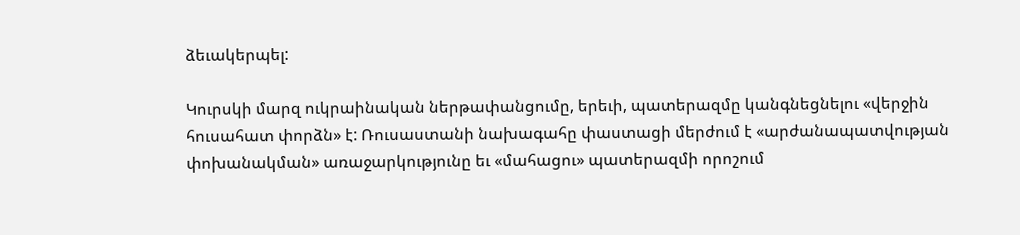ձեւակերպել:

Կուրսկի մարզ ուկրաինական ներթափանցումը, երեւի, պատերազմը կանգնեցնելու «վերջին հուսահատ փորձն» է: Ռուսաստանի նախագահը փաստացի մերժում է «արժանապատվության փոխանակման» առաջարկությունը եւ «մահացու» պատերազմի որոշում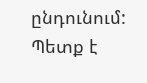ընդունում: Պետք է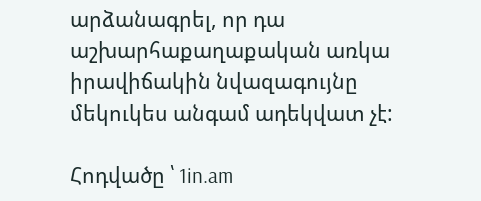արձանագրել, որ դա աշխարհաքաղաքական առկա իրավիճակին նվազագույնը մեկուկես անգամ ադեկվատ չէ:

Հոդվածը ՝ 1in.am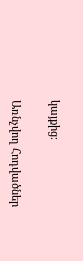կայքից։

Առնչվող Հոդվածներ